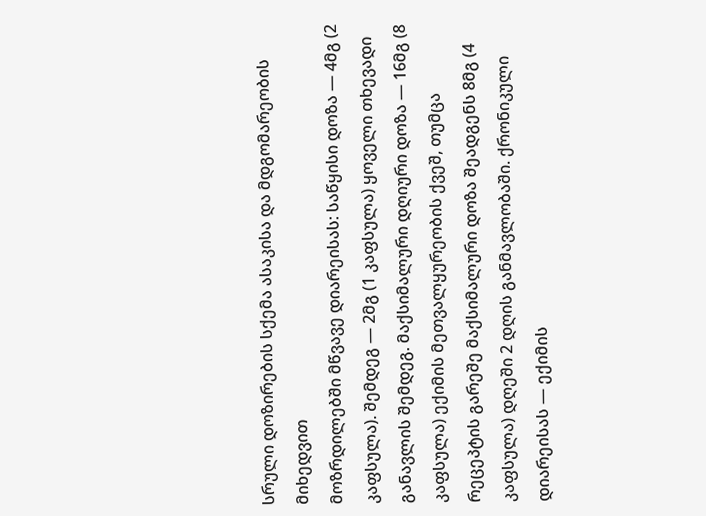სრული დოზირების სქემა ასაკისა და მდგომარეობის მიხედვით
მოზრდილებში მწვავე დიარეისას: საწყისი დოზა — 4მგ (2 კაფსულა). შემდეგ — 2მგ (1 კაფსულა) ყოველი თხევადი განავლის შემდეგ. მაქსიმალური დღიური დოზა — 16მგ (8 კაფსულა) ექიმის მეთვალყურეობის ქვეშ, თუმცა რეცეპტის გარეშე მაქსიმალური დოზა შეადგენს 8მგ (4 კაფსულა) დღეში 2 დღის განმავლობაში. ქრონიკული დიარეისას — ექიმის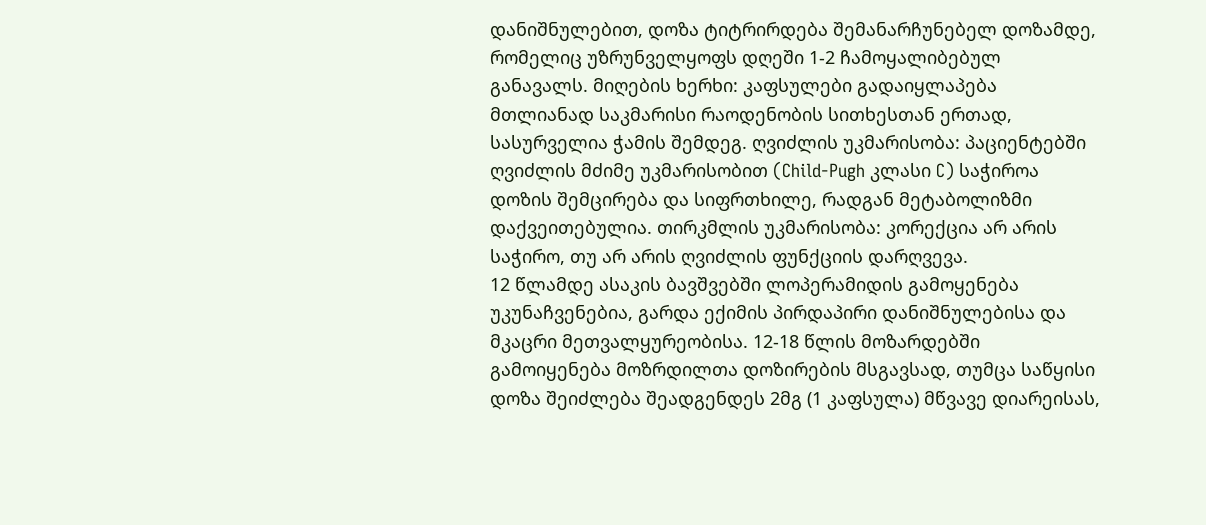დანიშნულებით, დოზა ტიტრირდება შემანარჩუნებელ დოზამდე, რომელიც უზრუნველყოფს დღეში 1-2 ჩამოყალიბებულ განავალს. მიღების ხერხი: კაფსულები გადაიყლაპება მთლიანად საკმარისი რაოდენობის სითხესთან ერთად, სასურველია ჭამის შემდეგ. ღვიძლის უკმარისობა: პაციენტებში ღვიძლის მძიმე უკმარისობით (Child-Pugh კლასი C) საჭიროა დოზის შემცირება და სიფრთხილე, რადგან მეტაბოლიზმი დაქვეითებულია. თირკმლის უკმარისობა: კორექცია არ არის საჭირო, თუ არ არის ღვიძლის ფუნქციის დარღვევა.
12 წლამდე ასაკის ბავშვებში ლოპერამიდის გამოყენება უკუნაჩვენებია, გარდა ექიმის პირდაპირი დანიშნულებისა და მკაცრი მეთვალყურეობისა. 12-18 წლის მოზარდებში გამოიყენება მოზრდილთა დოზირების მსგავსად, თუმცა საწყისი დოზა შეიძლება შეადგენდეს 2მგ (1 კაფსულა) მწვავე დიარეისას,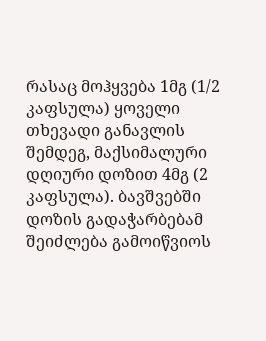რასაც მოჰყვება 1მგ (1/2 კაფსულა) ყოველი თხევადი განავლის შემდეგ, მაქსიმალური დღიური დოზით 4მგ (2 კაფსულა). ბავშვებში დოზის გადაჭარბებამ შეიძლება გამოიწვიოს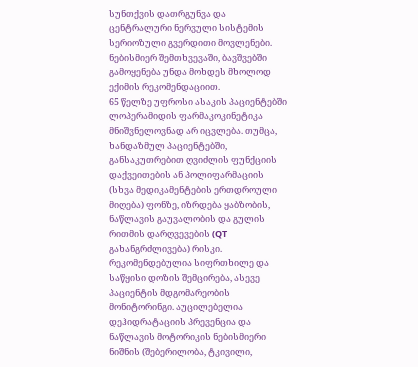სუნთქვის დათრგუნვა და ცენტრალური ნერვული სისტემის სერიოზული გვერდითი მოვლენები. ნებისმიერ შემთხვევაში, ბავშვებში გამოყენება უნდა მოხდეს მხოლოდ ექიმის რეკომენდაციით.
65 წელზე უფროსი ასაკის პაციენტებში ლოპერამიდის ფარმაკოკინეტიკა მნიშვნელოვნად არ იცვლება. თუმცა, ხანდაზმულ პაციენტებში, განსაკუთრებით ღვიძლის ფუნქციის დაქვეითების ან პოლიფარმაციის (სხვა მედიკამენტების ერთდროული მიღება) ფონზე, იზრდება ყაბზობის, ნაწლავის გაუვალობის და გულის რითმის დარღვევების (QT გახანგრძლივება) რისკი. რეკომენდებულია სიფრთხილე და საწყისი დოზის შემცირება, ასევე პაციენტის მდგომარეობის მონიტორინგი. აუცილებელია დეჰიდრატაციის პრევენცია და ნაწლავის მოტორიკის ნებისმიერი ნიშნის (შებერილობა, ტკივილი,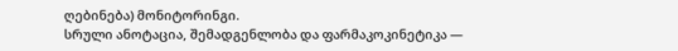ღებინება) მონიტორინგი.
სრული ანოტაცია, შემადგენლობა და ფარმაკოკინეტიკა —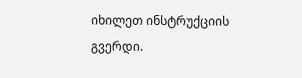იხილეთ ინსტრუქციის გვერდი.